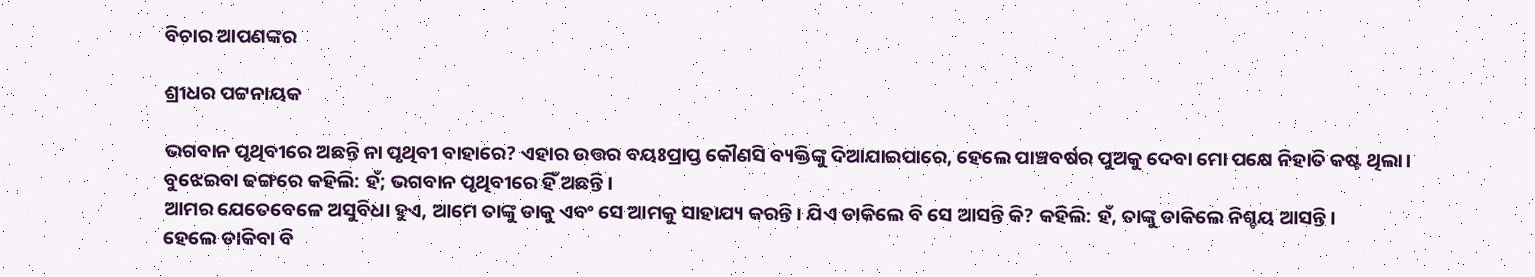ବିଚାର ଆପଣଙ୍କର

ଶ୍ରୀଧର ପଟ୍ଟନାୟକ

ଭଗବାନ ପୃଥିବୀରେ ଅଛନ୍ତି ନା ପୃଥିବୀ ବାହାରେ? ଏହାର ଉତ୍ତର ବୟଃପ୍ରାପ୍ତ କୌଣସି ବ୍ୟକ୍ତିଙ୍କୁ ଦିଆଯାଇପାରେ, ହେଲେ ପାଞ୍ଚବର୍ଷର ପୁଅକୁ ଦେବା ମୋ ପକ୍ଷେ ନିହାତି କଷ୍ଟ ଥିଲା। ବୁଝେଇବା ଢଙ୍ଗରେ କହିଲି: ହଁ; ଭଗବାନ ପୃଥିବୀରେ ହିଁ ଅଛନ୍ତି।
ଆମର ଯେତେବେଳେ ଅସୁବିଧା ହୁଏ, ଆମେ ତାଙ୍କୁ ଡାକୁ ଏବଂ ସେ ଆମକୁ ସାହାଯ୍ୟ କରନ୍ତି। ଯିଏ ଡାକିଲେ ବି ସେ ଆସନ୍ତି କି? କହିଲି: ହଁ, ତାଙ୍କୁ ଡାକିଲେ ନିଶ୍ଚୟ ଆସନ୍ତି।
ହେଲେ ଡାକିବା ବି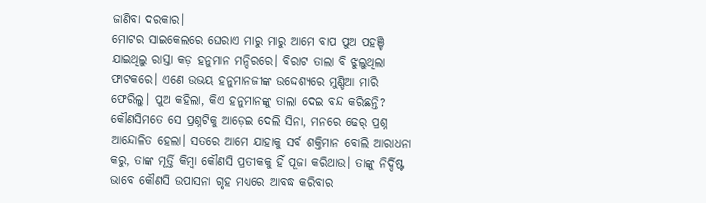ଜାଣିବା ଦରକାର।
ମୋଟର ସାଇକେଲରେ ଘେରାଏ ମାରୁ ମାରୁ ଆମେ ବାପ ପୁଅ ପହଞ୍ଚି ଯାଇଥିଲୁ ରାସ୍ତା କଡ଼ ହନୁମାନ ମନ୍ଦିରରେ। ବିରାଟ ତାଲା ବି ଝୁଲୁଥିଲା ଫାଟକରେ। ଏଣେ ଉଭୟ ହନୁମାନଜୀଙ୍କ ଉଦ୍ଦେଶ୍ୟରେ ମୁଣ୍ଡିଆ ମାରି ଫେରିଲୁ। ପୁଅ କହିଲା, କିଏ ହନୁମାନଙ୍କୁ ତାଲା ଦେଇ ବନ୍ଦ କରିଛନ୍ତି? କୌଣସିମତେ ସେ ପ୍ରଶ୍ନଟିକୁ ଆଡ଼େଇ ଦେଲି ସିନା, ମନରେ ଢେର୍‌ ପ୍ରଶ୍ନ ଆନ୍ଦୋଳିତ ହେଲା। ସତରେ ଆମେ ଯାହାକୁ ସର୍ବ ଶକ୍ତିମାନ ବୋଲି ଆରାଧନା କରୁ, ତାଙ୍କ ମୂର୍ତ୍ତି କିମ୍ବା କୌଣସି ପ୍ରତୀକକୁ ହିଁ ପୂଜା କରିଥାଉ। ତାଙ୍କୁ ନିର୍ଦ୍ଦିଷ୍ଟ ଭାବେ କୌଣସି ଉପାସନା ଗୃହ ମଧ୍ୟରେ ଆବଦ୍ଧ କରିବାର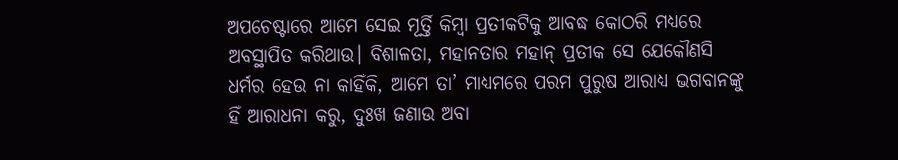ଅପଚେଷ୍ଟାରେ ଆମେ ସେଇ ମୂର୍ତ୍ତି କିମ୍ବା ପ୍ରତୀକଟିକୁ ଆବଦ୍ଧ କୋଠରି ମଧ୍ୟରେ ଅବସ୍ଥାପିତ କରିଥାଉ। ବିଶାଳତା, ମହାନତାର ମହାନ୍‌ ପ୍ରତୀକ ସେ ଯେକୌଣସି ଧର୍ମର ହେଉ ନା କାହିଁକି, ଆମେ ତା’ ମାଧ୍ୟମରେ ପରମ ପୁରୁଷ ଆରାଧ୍ୟ ଭଗବାନଙ୍କୁ ହିଁ ଆରାଧନା କରୁ, ଦୁଃଖ ଜଣାଉ ଅବା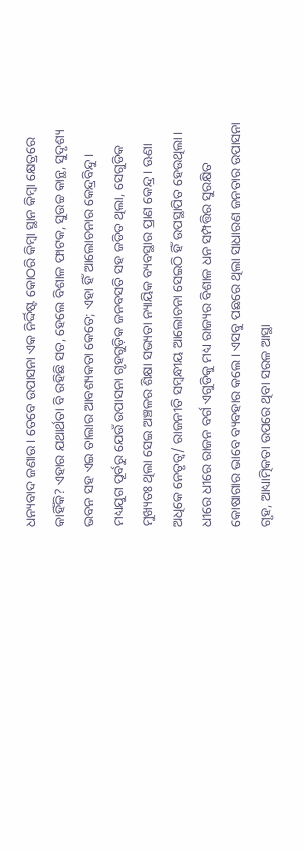ଧନ୍ୟବାଦ ଜଣାଉ। ତେବେ ଉପାସନା ଏକ ନିର୍ଦ୍ଦିଷ୍ଟ କୋଠରି କିମ୍ବା ସ୍ଥାନ କିମ୍ବା କ୍ଷେତ୍ରରେ କାହିଁକି? ଏହାର ଯଥାର୍ଥତା ବି ରହିଛି ସତ, ହେଲେ ବିଶାଳ ଫାଟକ, ସୁଉଚ୍ଚ କାନ୍ଥ, ସୁଦୃଶ୍ୟ ଭବନ ସହ ଏଇ ତାଲାର ଆବଶ୍ୟକତା କେତେ; ଏହା ହିଁ ଆଲୋଚନାର କେନ୍ଦ୍ରବିନ୍ଦୁ।
ମଧ୍ୟଯୁଗ ପୂର୍ବରୁ ଯେଉଁ ଉପାସନା ଗୃହଗୁଡ଼ିକ ଜନବସତି ସହ ଜଡିତ ଥିଲା, ସେଗୁଡିକ ମୁଖ୍ୟତଃ ଥିଲା ସେଇ ଅଞ୍ଚଳର ଶିକ୍ଷା ସଭ୍ୟତା ନ୍ୟାୟିକ ବ୍ୟବସ୍ଥାର ପ୍ରାଣ କେନ୍ଦ୍ର। ଊଣା ଅଧିକେ ନେତୃତ୍ୱ/ ରାଜନୀତି ସମ୍ବନ୍ଧୀୟ ଆଲୋଚନା ସେଇଠି ହିଁ ଉପସ୍ଥାପିତ ହେଉଥିଲା। ଧୀରେ ଧୀରେ ରାଜନ ବର୍ଗ ଏଗୁଡିକୁ ମଧ୍ୟ ରାଜ୍ୟର ବିଶାଳ ଧନ ସମ୍ପତ୍ତିର ସୁରକ୍ଷିତ କୋଷାଗାର ଭାବେ ବ୍ୟବହାର କଲେ। ଏସବୁ ପଛରେ ଥିଲା ସାଧାରଣ ଜନତାର ଉପାସନା ଗୃହ, ଆଧ୍ୟାତ୍ମିକତା ଉପରେ ଥିବା ସରଳ ଆସ୍ଥା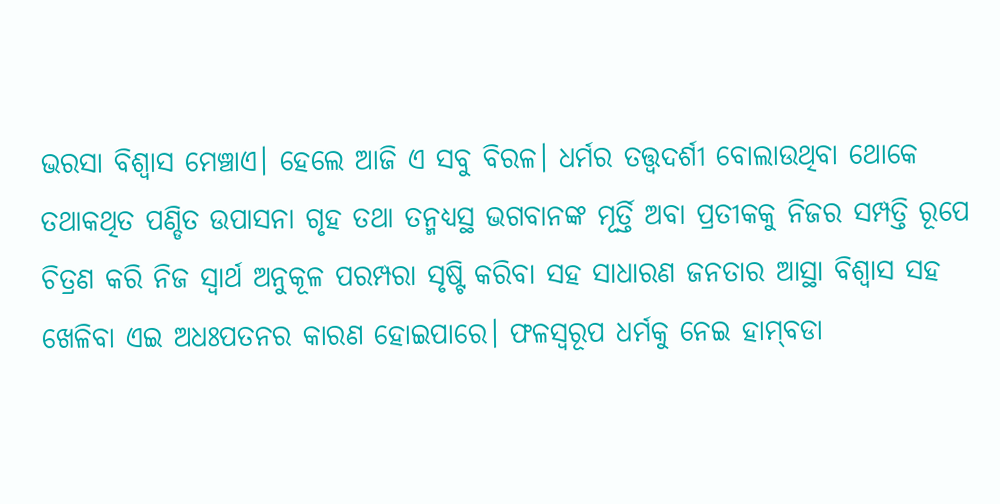ଭରସା ବିଶ୍ବାସ ମେଞ୍ଚାଏ। ହେଲେ ଆଜି ଏ ସବୁ ବିରଳ। ଧର୍ମର ତତ୍ତ୍ବଦର୍ଶୀ ବୋଲାଉଥିବା ଥୋକେ ତଥାକଥିତ ପଣ୍ଡିତ ଉପାସନା ଗୃହ ତଥା ତନ୍ମଧ୍ୟସ୍ଥ ଭଗବାନଙ୍କ ମୂର୍ତ୍ତି ଅବା ପ୍ରତୀକକୁ ନିଜର ସମ୍ପତ୍ତି ରୂପେ ଚିତ୍ରଣ କରି ନିଜ ସ୍ବାର୍ଥ ଅନୁକୂଳ ପରମ୍ପରା ସୃଷ୍ଟି କରିବା ସହ ସାଧାରଣ ଜନତାର ଆସ୍ଥା ବିଶ୍ବାସ ସହ ଖେଳିବା ଏଇ ଅଧଃପତନର କାରଣ ହୋଇପାରେ। ଫଳସ୍ବରୂପ ଧର୍ମକୁ ନେଇ ହାମ୍‌ବଡା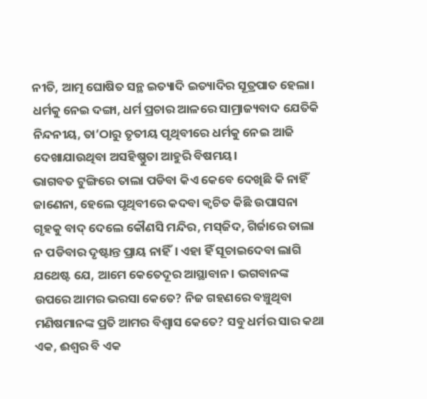ନୀତି, ଆତ୍ମ ଘୋଷିତ ସନ୍ଥ ଇତ୍ୟାଦି ଇତ୍ୟାଦିର ସୂତ୍ରପାତ ହେଲା। ଧର୍ମକୁ ନେଇ ଦଙ୍ଗା, ଧର୍ମ ପ୍ରଚାର ଆଳରେ ସାମ୍ରାଜ୍ୟବାଦ ଯେତିକି ନିନ୍ଦନୀୟ, ତା’ଠାରୁ ତୃତୀୟ ପୃଥିବୀରେ ଧର୍ମକୁ ନେଇ ଆଜି ଦେଖାଯାଉଥିବା ଅସହିଷ୍ଣୁତା ଆହୁରି ବିଷମୟ।
ଭାଗବତ ଟୁଙ୍ଗିରେ ତାଲା ପଡିବା କିଏ କେବେ ଦେଖିଛି କି ନାହିଁ ଜାଣେନା, ହେଲେ ପୃଥିବୀରେ କଦବା କ୍ବଚିତ କିଛି ଉପାସନା ଗୃହକୁ ବାଦ୍‌ ଦେଲେ କୌଣସି ମନ୍ଦିର, ମସ୍‌ଜିଦ, ଗିର୍ଜାରେ ତାଲା ନ ପଡିବାର ଦୃଷ୍ଟାନ୍ତ ପ୍ରାୟ ନାହିଁ। ଏହା ହିଁ ସୂଚାଇଦେବା ଲାଗି ଯଥେଷ୍ଟ ଯେ, ଆମେ କେତେଦୂର ଆସ୍ଥାବାନ। ଭଗବାନଙ୍କ ଉପରେ ଆମର ଭରସା କେତେ? ନିଜ ଗହଣରେ ବଞ୍ଚୁଥିବା ମଣିଷମାନଙ୍କ ପ୍ରତି ଆମର ବିଶ୍ବାସ କେତେ? ସବୁ ଧର୍ମର ସାର କଥା ଏକ, ଈଶ୍ବର ବି ଏକ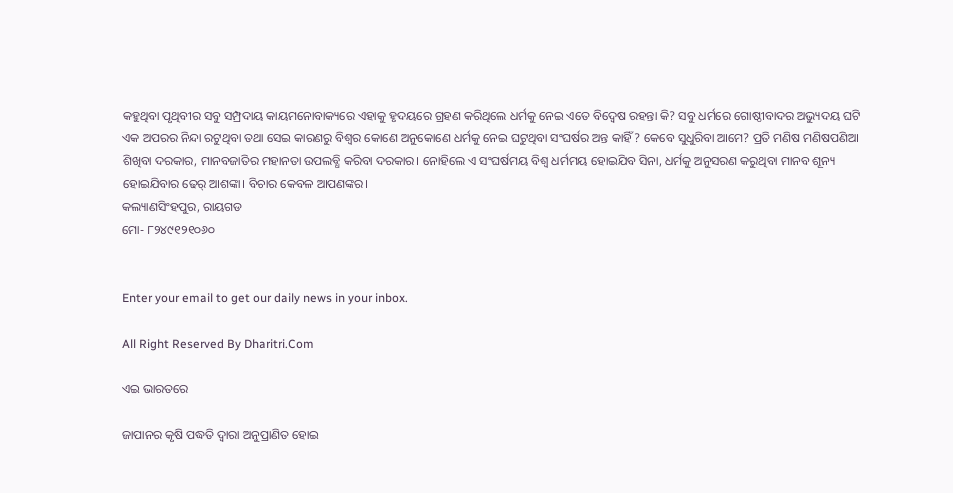କହୁଥିବା ପୃଥିବୀର ସବୁ ସମ୍ପ୍ରଦାୟ କାୟମନୋବାକ୍ୟରେ ଏହାକୁ ହୃଦୟରେ ଗ୍ରହଣ କରିଥିଲେ ଧର୍ମକୁ ନେଇ ଏତେ ବିଦ୍ବେଷ ରହନ୍ତା କି? ସବୁ ଧର୍ମରେ ଗୋଷ୍ଠୀବାଦର ଅଭ୍ୟୁଦୟ ଘଟି ଏକ ଅପରର ନିନ୍ଦା ରଟୁଥିବା ତଥା ସେଇ କାରଣରୁ ବିଶ୍ବର କୋଣେ ଅନୁକୋଣେ ଧର୍ମକୁ ନେଇ ଘଟୁଥିବା ସଂଘର୍ଷର ଅନ୍ତ କାହିଁ? କେବେ ସୁଧୁରିବା ଆମେ? ପ୍ରତି ମଣିଷ ମଣିଷପଣିଆ ଶିଖିବା ଦରକାର, ମାନବଜାତିର ମହାନତା ଉପଲବ୍ଧି କରିବା ଦରକାର। ନୋହିଲେ ଏ ସଂଘର୍ଷମୟ ବିଶ୍ବ ଧର୍ମମୟ ହୋଇଯିବ ସିନା, ଧର୍ମକୁ ଅନୁସରଣ କରୁଥିବା ମାନବ ଶୂନ୍ୟ ହୋଇଯିବାର ଢେର୍‌ ଆଶଙ୍କା। ବିଚାର କେବଳ ଆପଣଙ୍କର।
କଲ୍ୟାଣସିଂହପୁର, ରାୟଗଡ
ମୋ- ୮୨୪୯୧୨୧୦୬୦


Enter your email to get our daily news in your inbox.

All Right Reserved By Dharitri.Com

ଏଇ ଭାରତରେ

ଜାପାନର କୃଷି ପଦ୍ଧତି ଦ୍ୱାରା ଅନୁପ୍ରାଣିତ ହୋଇ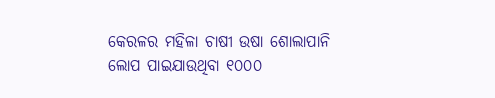କେରଳର ମହିଳା ଚାଷୀ ଉଷା ଶୋଲାପାନି ଲୋପ ପାଇଯାଉଥିବା ୧୦୦୦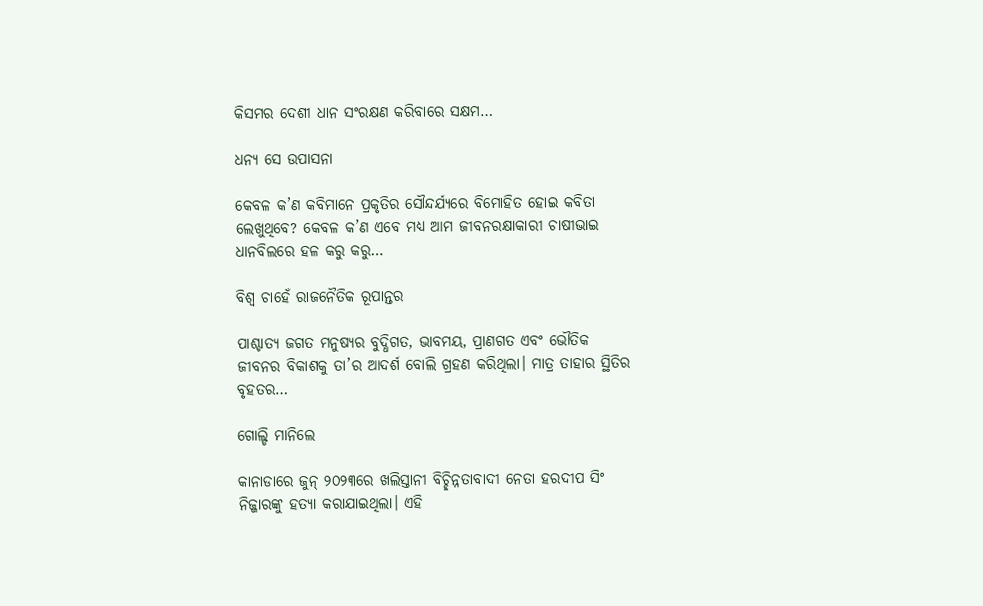କିସମର ଦେଶୀ ଧାନ ସଂରକ୍ଷଣ କରିବାରେ ସକ୍ଷମ…

ଧନ୍ୟ ସେ ଉପାସନା

କେବଳ କ’ଣ କବିମାନେ ପ୍ରକୃତିର ସୌନ୍ଦର୍ଯ୍ୟରେ ବିମୋହିତ ହୋଇ କବିତା ଲେଖୁଥିବେ? କେବଳ କ’ଣ ଏବେ ମଧ୍ୟ ଆମ ଜୀବନରକ୍ଷାକାରୀ ଚାଷୀଭାଇ ଧାନବିଲରେ ହଳ କରୁ କରୁ…

ବିଶ୍ୱ ଚାହେଁ ରାଜନୈତିକ ରୂପାନ୍ତର

ପାଶ୍ଚାତ୍ୟ ଜଗତ ମନୁଷ୍ୟର ବୁଦ୍ଧିଗତ, ଭାବମୟ, ପ୍ରାଣଗତ ଏବଂ ଭୌତିକ ଜୀବନର ବିକାଶକୁ ତା’ର ଆଦର୍ଶ ବୋଲି ଗ୍ରହଣ କରିଥିଲା। ମାତ୍ର ତାହାର ସ୍ଥିତିର ବୃହତର…

ଗୋଲ୍ଡି ମାନିଲେ

କାନାଡାରେ ଜୁନ୍‌ ୨୦୨୩ରେ ଖଲିସ୍ତାନୀ ବିଚ୍ଛିନ୍ନତାବାଦୀ ନେତା ହରଦୀପ ସିଂ ନିଜ୍ଜାରଙ୍କୁ ହତ୍ୟା କରାଯାଇଥିଲା। ଏହି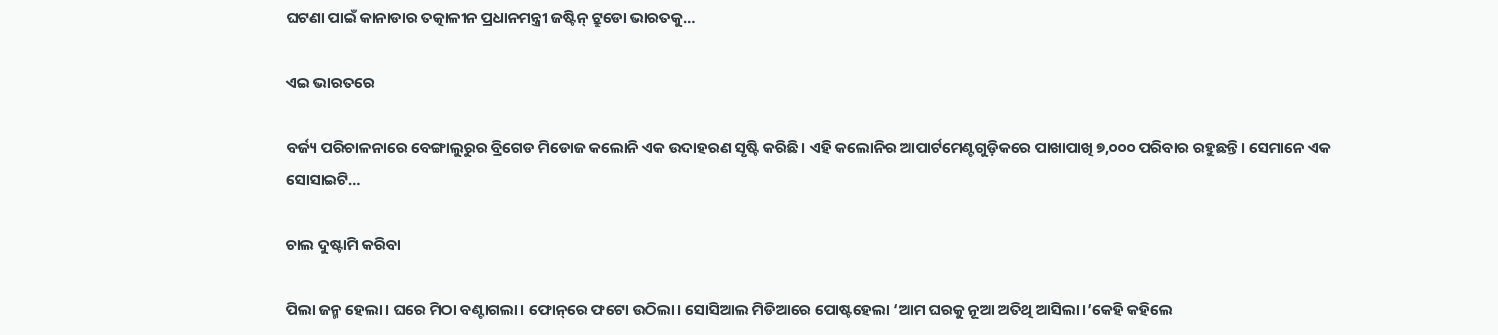ଘଟଣା ପାଇଁ କାନାଡାର ତତ୍କାଳୀନ ପ୍ରଧାନମନ୍ତ୍ରୀ ଜଷ୍ଟିନ୍‌ ଟ୍ରୁଡୋ ଭାରତକୁ…

ଏଇ ଭାରତରେ

ବର୍ଜ୍ୟ ପରିଚାଳନାରେ ବେଙ୍ଗାଲୁରୁର ବ୍ରିଗେଡ ମିଡୋଜ କଲୋନି ଏକ ଉଦାହରଣ ସୃଷ୍ଟି କରିଛି। ଏହି କଲୋନିର ଆପାର୍ଟମେଣ୍ଟଗୁଡ଼ିକରେ ପାଖାପାଖି ୭,୦୦୦ ପରିବାର ରହୁଛନ୍ତି। ସେମାନେ ଏକ ସୋସାଇଟି…

ଚାଲ ଦୁଷ୍ଟାମି କରିବା

ପିଲା ଜନ୍ମ ହେଲା। ଘରେ ମିଠା ବଣ୍ଟାଗଲା। ଫୋନ୍‌ରେ ଫଟୋ ଉଠିଲା। ସୋସିଆଲ ମିଡିଆରେ ପୋଷ୍ଟହେଲା ‘ଆମ ଘରକୁ ନୂଆ ଅତିଥି ଆସିଲା।’କେହି କହିଲେ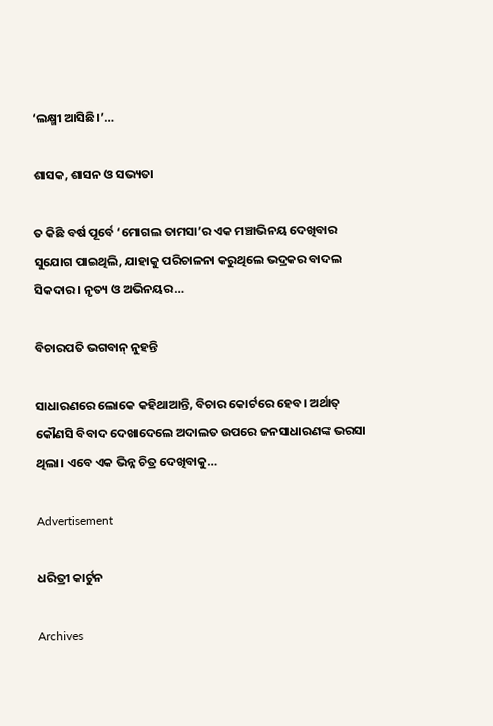‘ଲକ୍ଷ୍ମୀ ଆସିଛି।’…

ଶାସକ, ଶାସନ ଓ ସଭ୍ୟତା

ତ କିଛି ବର୍ଷ ପୂର୍ବେ ‘ମୋଗଲ ତାମସା’ର ଏକ ମଞ୍ଚାଭିନୟ ଦେଖିବାର ସୁଯୋଗ ପାଇଥିଲି, ଯାହାକୁ ପରିଚାଳନା କରୁଥିଲେ ଭଦ୍ରକର ବାଦଲ ସିକଦାର। ନୃତ୍ୟ ଓ ଅଭିନୟର…

ବିଚାରପତି ଭଗବାନ୍‌ ନୁହନ୍ତି

ସାଧାରଣରେ ଲୋକେ କହିଥାଆନ୍ତି, ବିଚାର କୋର୍ଟରେ ହେବ। ଅର୍ଥାତ୍‌ କୌଣସି ବିବାଦ ଦେଖାଦେଲେ ଅଦାଲତ ଉପରେ ଜନସାଧାରଣଙ୍କ ଭରସା ଥିଲା। ଏବେ ଏକ ଭିନ୍ନ ଚିତ୍ର ଦେଖିବାକୁ…

Advertisement

ଧରିତ୍ରୀ କାର୍ଟୁନ

Archives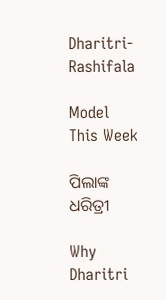Dharitri-Rashifala

Model This Week

ପିଲାଙ୍କ ଧରିତ୍ରୀ

Why Dharitri